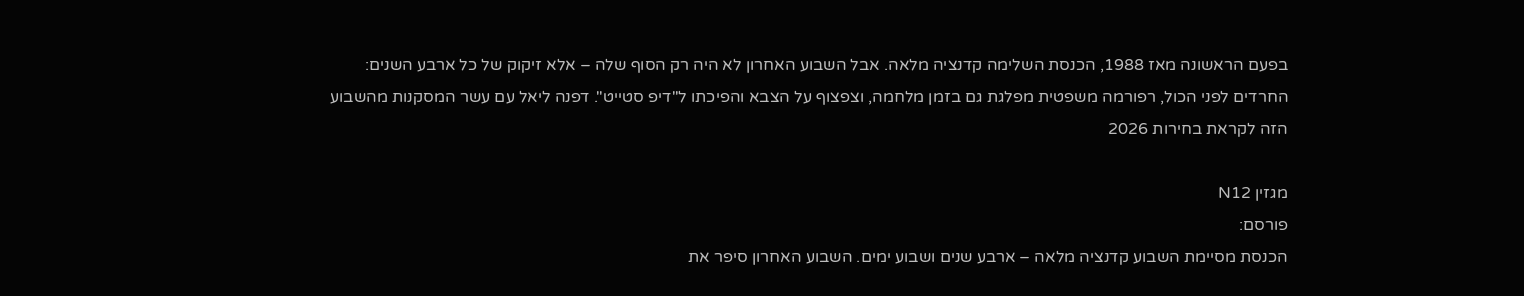בפעם הראשונה מאז 1988, הכנסת השלימה קדנציה מלאה. אבל השבוע האחרון לא היה רק הסוף שלה – אלא זיקוק של כל ארבע השנים: החרדים לפני הכול, רפורמה משפטית מפלגת גם בזמן מלחמה, וצפצוף על הצבא והפיכתו ל"דיפ סטייט". דפנה ליאל עם עשר המסקנות מהשבוע הזה לקראת בחירות 2026

מגזין N12
פורסם:
הכנסת מסיימת השבוע קדנציה מלאה – ארבע שנים ושבוע ימים. השבוע האחרון סיפר את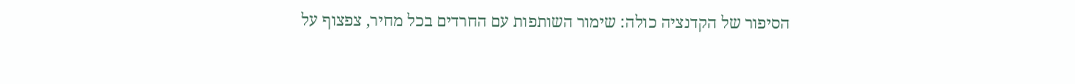הסיפור של הקדנציה כולה: שימור השותפות עם החרדים בכל מחיר, צפצוף על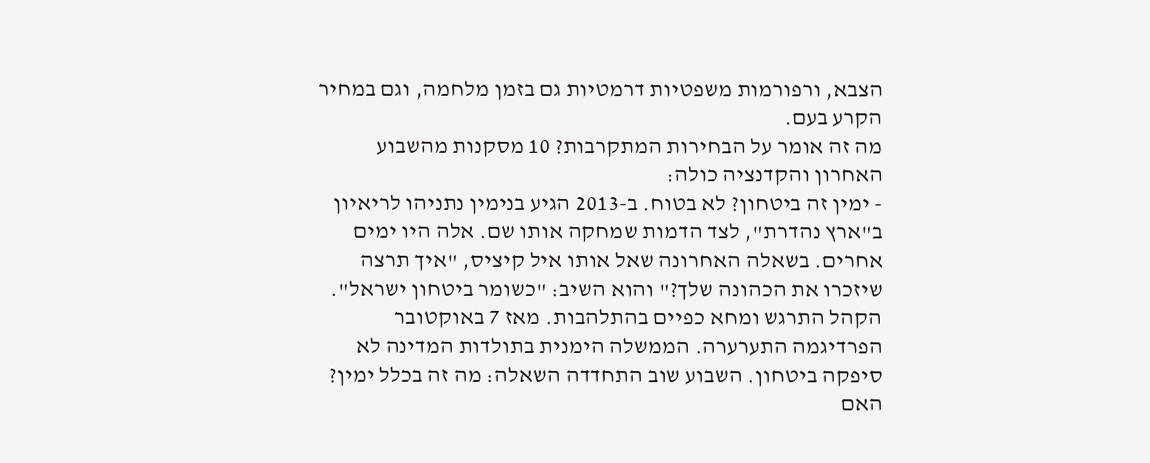הצבא, ורפורמות משפטיות דרמטיות גם בזמן מלחמה, וגם במחיר הקרע בעם.
מה זה אומר על הבחירות המתקרבות? 10 מסקנות מהשבוע האחרון והקדנציה כולה:
- ימין זה ביטחון? לא בטוח. ב-2013 הגיע בנימין נתניהו לריאיון ב"ארץ נהדרת", לצד הדמות שמחקה אותו שם. אלה היו ימים אחרים. בשאלה האחרונה שאל אותו איל קיציס, "איך תרצה שיזכרו את הכהונה שלך?" והוא השיב: "כשומר ביטחון ישראל". הקהל התרגש ומחא כפיים בהתלהבות. מאז 7 באוקטובר הפרדיגמה התערערה. הממשלה הימנית בתולדות המדינה לא סיפקה ביטחון. השבוע שוב התחדדה השאלה: מה זה בכלל ימין? האם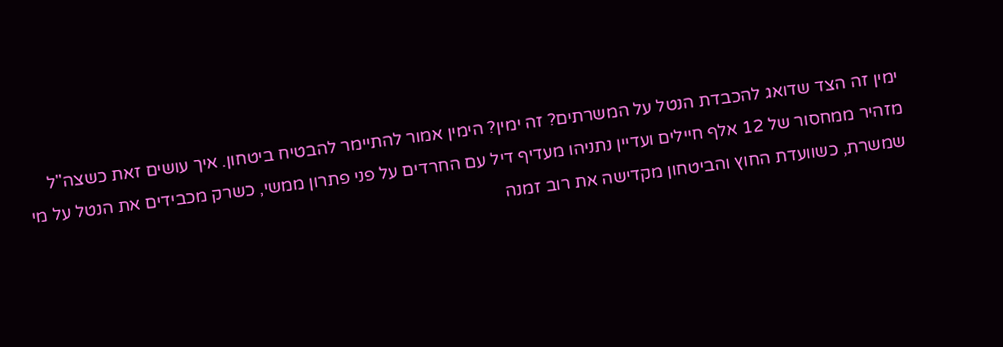ימין זה הצד שדואג להכבדת הנטל על המשרתים? זה ימין? הימין אמור להתיימר להבטיח ביטחון. איך עושים זאת כשצה"ל מזהיר ממחסור של 12 אלף חיילים ועדיין נתניהו מעדיף דיל עם החרדים על פני פתרון ממשי, כשרק מכבידים את הנטל על מי שמשרת, כשוועדת החוץ והביטחון מקדישה את רוב זמנה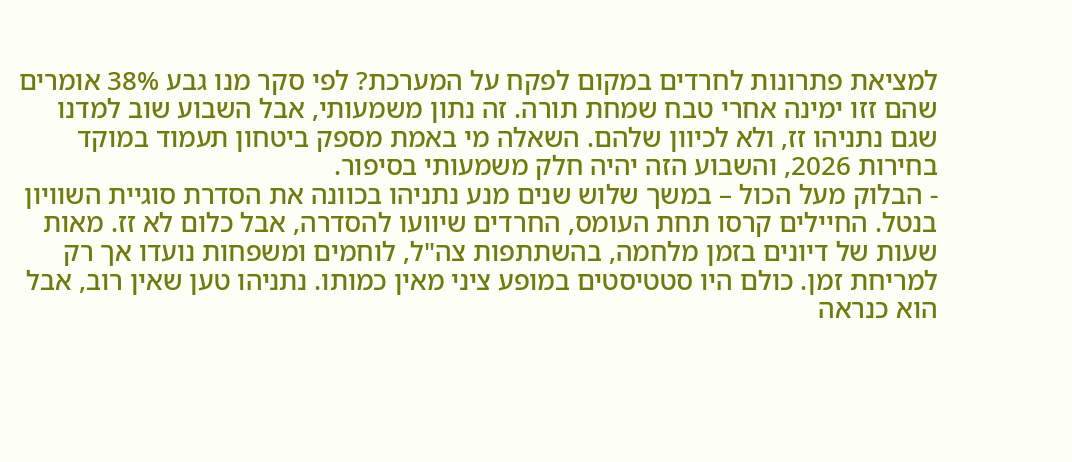למציאת פתרונות לחרדים במקום לפקח על המערכת? לפי סקר מנו גבע 38% אומרים שהם זזו ימינה אחרי טבח שמחת תורה. זה נתון משמעותי, אבל השבוע שוב למדנו שגם נתניהו זז, ולא לכיוון שלהם. השאלה מי באמת מספק ביטחון תעמוד במוקד בחירות 2026, והשבוע הזה יהיה חלק משמעותי בסיפור.
- הבלוק מעל הכול – במשך שלוש שנים מנע נתניהו בכוונה את הסדרת סוגיית השוויון בנטל. החיילים קרסו תחת העומס, החרדים שיוועו להסדרה, אבל כלום לא זז. מאות שעות של דיונים בזמן מלחמה, בהשתתפות צה"ל, לוחמים ומשפחות נועדו אך רק למריחת זמן. כולם היו סטטיסטים במופע ציני מאין כמותו. נתניהו טען שאין רוב, אבל הוא כנראה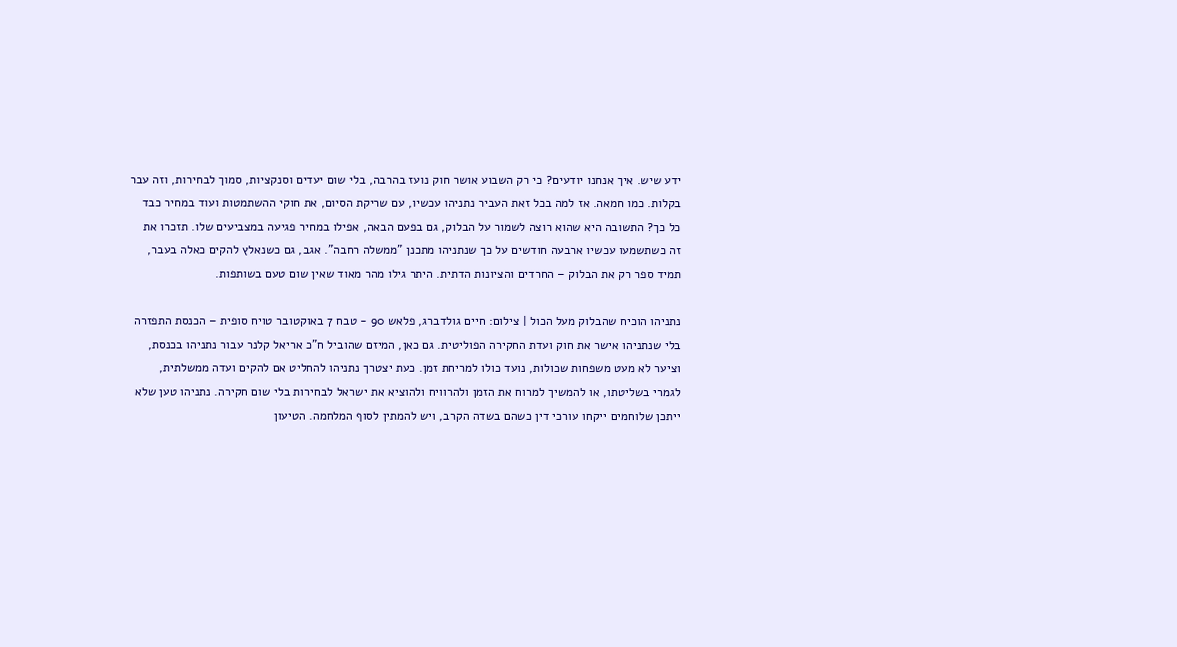ידע שיש. איך אנחנו יודעים? כי רק השבוע אושר חוק נועז בהרבה, בלי שום יעדים וסנקציות, סמוך לבחירות, וזה עבר בקלות. כמו חמאה. אז למה בכל זאת העביר נתניהו עכשיו, עם שריקת הסיום, את חוקי ההשתמטות ועוד במחיר כבד כל כך? התשובה היא שהוא רוצה לשמור על הבלוק, גם בפעם הבאה, אפילו במחיר פגיעה במצביעים שלו. תזכרו את זה כשתשמעו עכשיו ארבעה חודשים על כך שנתניהו מתכנן "ממשלה רחבה". אגב, גם כשנאלץ להקים כאלה בעבר, תמיד ספר רק את הבלוק – החרדים והציונות הדתית. היתר גילו מהר מאוד שאין שום טעם בשותפות.

נתניהו הוכיח שהבלוק מעל הכול | צילום: חיים גולדברג, פלאש 90 - טבח 7 באוקטובר טויח סופית – הכנסת התפזרה בלי שנתניהו אישר את חוק ועדת החקירה הפוליטית. גם כאן, המיזם שהוביל ח"כ אריאל קלנר עבור נתניהו בכנסת, וציער לא מעט משפחות שכולות, נועד כולו למריחת זמן. כעת יצטרך נתניהו להחליט אם להקים ועדה ממשלתית, לגמרי בשליטתו, או להמשיך למרוח את הזמן ולהרוויח ולהוציא את ישראל לבחירות בלי שום חקירה. נתניהו טען שלא ייתכן שלוחמים ייקחו עורכי דין כשהם בשדה הקרב, ויש להמתין לסוף המלחמה. הטיעון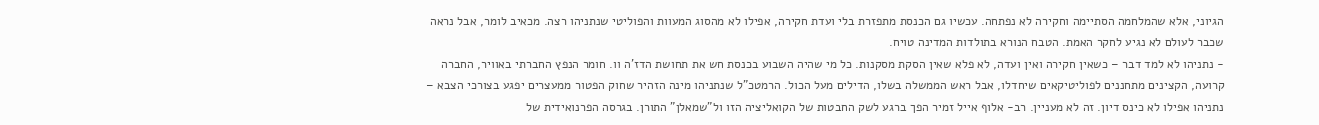הגיוני, אלא שהמלחמה הסתיימה וחקירה לא נפתחה. עכשיו גם הכנסת מתפזרת בלי ועדת חקירה, אפילו לא מהסוג המעוות והפוליטי שנתניהו רצה. מכאיב לומר, אבל נראה שכבר לעולם לא נגיע לחקר האמת. הטבח הנורא בתולדות המדינה טויח.
- נתניהו לא למד דבר – כשאין חקירה ואין ועדה, לא פלא שאין הסקת מסקנות. כל מי שהיה השבוע בכנסת חש את תחושת הדז'ה וו. חומר הנפץ החברתי באוויר, החברה קרועה, הקצינים מתחננים לפוליטיקאים שיחדלו, אבל ראש הממשלה בשלו, הדילים מעל הכול. הרמטכ"ל שנתניהו מינה הזהיר שחוק הפטור ממעצרים יפגע בצורכי הצבא – נתניהו אפילו לא כינס דיון. זה לא מעניין. רב- אלוף אייל זמיר הפך ברגע לשק החבטות של הקואליציה הזו ול"שמאלן" התורן. בגרסה הפרנואידית של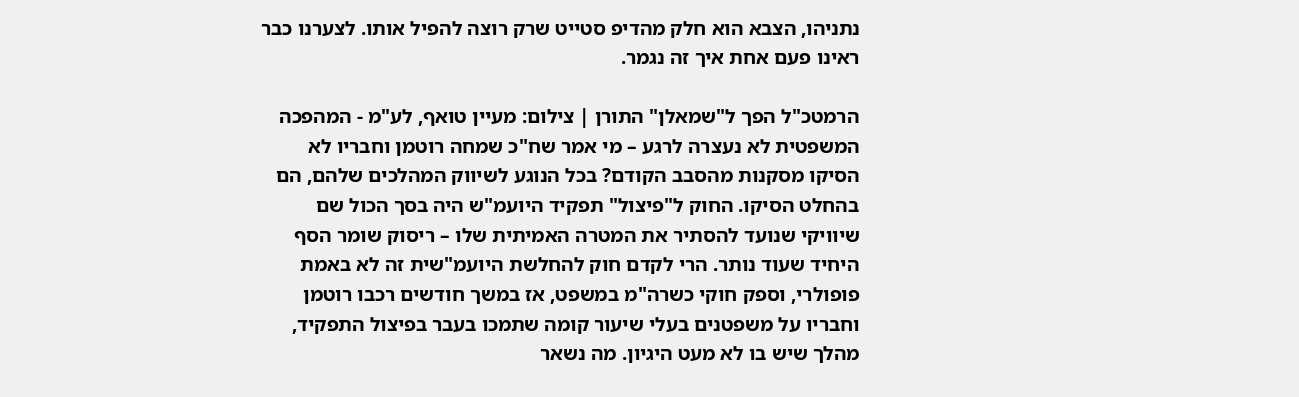נתניהו, הצבא הוא חלק מהדיפ סטייט שרק רוצה להפיל אותו. לצערנו כבר ראינו פעם אחת איך זה נגמר.

הרמטכ"ל הפך ל"שמאלן" התורן | צילום: מעיין טואף, לע"מ - המהפכה המשפטית לא נעצרה לרגע – מי אמר שח"כ שמחה רוטמן וחבריו לא הסיקו מסקנות מהסבב הקודם? בכל הנוגע לשיווק המהלכים שלהם, הם בהחלט הסיקו. החוק ל"פיצול" תפקיד היועמ"ש היה בסך הכול שם שיוויקי שנועד להסתיר את המטרה האמיתית שלו – ריסוק שומר הסף היחיד שעוד נותר. הרי לקדם חוק להחלשת היועמ"שית זה לא באמת פופולרי, וספק חוקי כשרה"מ במשפט, אז במשך חודשים רכבו רוטמן וחבריו על משפטנים בעלי שיעור קומה שתמכו בעבר בפיצול התפקיד, מהלך שיש בו לא מעט היגיון. מה נשאר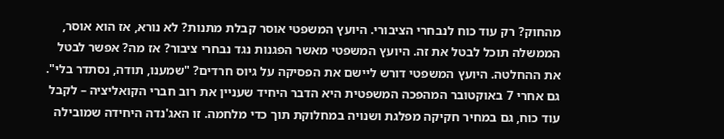מהחוק? רק עוד כוח לנבחרי הציבורי. היועץ המשפטי אוסר קבלת מתנות? לא נורא, אז הוא אוסר, הממשלה תוכל לבטל את זה. היועץ המשפטי מאשר הפגנות נגד נבחרי ציבור? אז מה? אפשר לבטל את ההחלטה. היועץ המשפטי דורש ליישם את הפסיקה על גיוס חרדים? "שמענו, תודה, נסתדר בלי". גם אחרי 7 באוקטובר המהפכה המשפטית היא הדבר היחיד שעניין את רוב חברי הקואליציה – לקבל עוד כוח, גם במחיר חקיקה מפלגת ושנויה במחלוקת תוך כדי מלחמה. זו האג'נדה היחידה שמובילה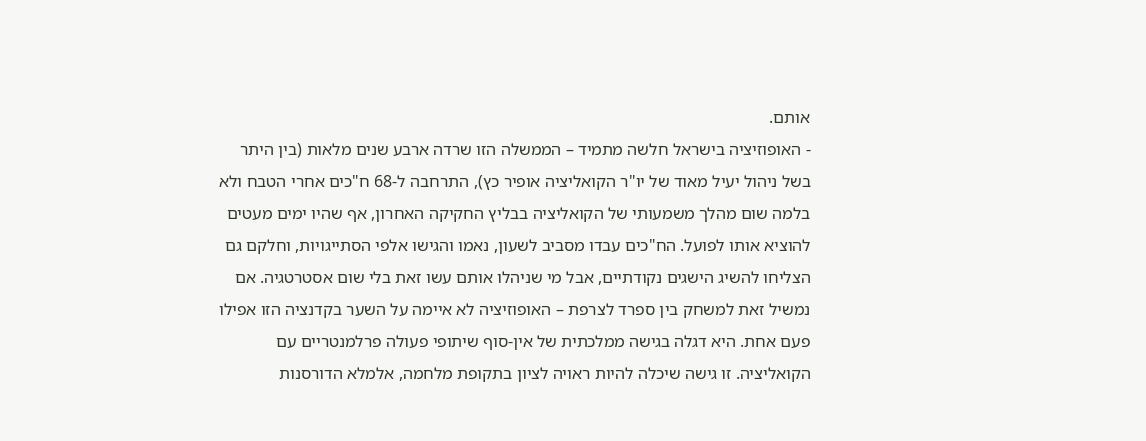אותם.
- האופוזיציה בישראל חלשה מתמיד – הממשלה הזו שרדה ארבע שנים מלאות (בין היתר בשל ניהול יעיל מאוד של יו"ר הקואליציה אופיר כץ), התרחבה ל-68 ח"כים אחרי הטבח ולא בלמה שום מהלך משמעותי של הקואליציה בבליץ החקיקה האחרון, אף שהיו ימים מעטים להוציא אותו לפועל. הח"כים עבדו מסביב לשעון, נאמו והגישו אלפי הסתייגויות, וחלקם גם הצליחו להשיג הישגים נקודתיים, אבל מי שניהלו אותם עשו זאת בלי שום אסטרטגיה. אם נמשיל זאת למשחק בין ספרד לצרפת – האופוזיציה לא איימה על השער בקדנציה הזו אפילו פעם אחת. היא דגלה בגישה ממלכתית של אין-סוף שיתופי פעולה פרלמנטריים עם הקואליציה. זו גישה שיכלה להיות ראויה לציון בתקופת מלחמה, אלמלא הדורסנות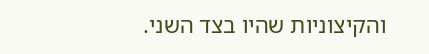והקיצוניות שהיו בצד השני.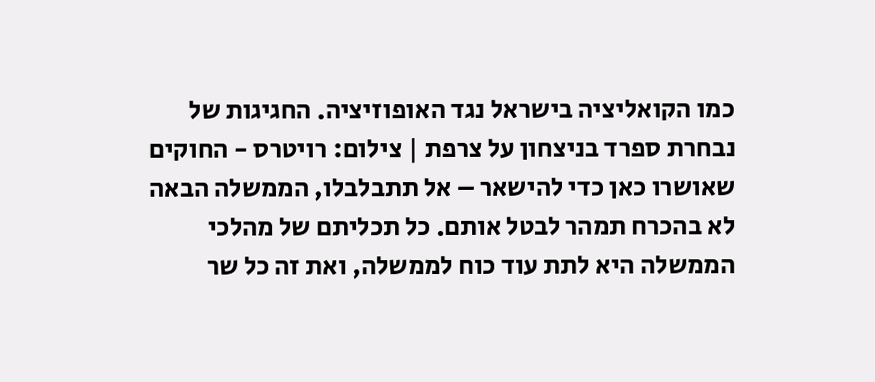כמו הקואליציה בישראל נגד האופוזיציה. החגיגות של נבחרת ספרד בניצחון על צרפת | צילום: רויטרס - החוקים שאושרו כאן כדי להישאר – אל תתבלבלו, הממשלה הבאה לא בהכרח תמהר לבטל אותם. כל תכליתם של מהלכי הממשלה היא לתת עוד כוח לממשלה, ואת זה כל שר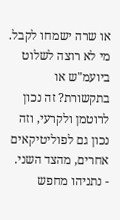או שרה ישמחו לקבל. מי לא רוצה לשלוט ביועמ"ש או בתקשורת? זה נכון לרוטמן ולקרעי, וזה נכון גם לפוליטיקאים אחרים, מהצד השני.
- נתניהו מחפש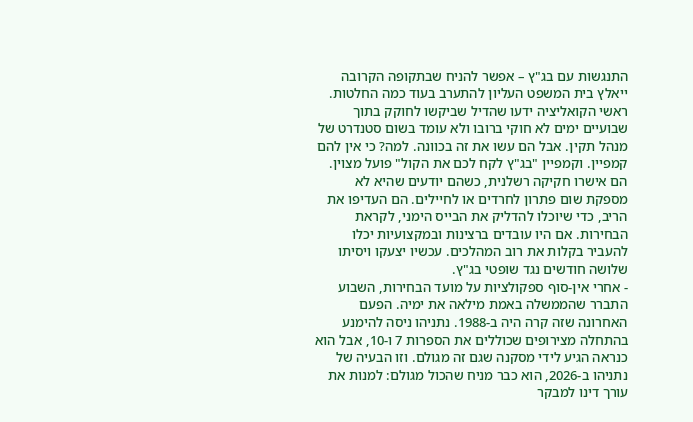התנגשות עם בג"ץ – אפשר להניח שבתקופה הקרובה ייאלץ בית המשפט העליון להתערב בעוד כמה החלטות. ראשי הקואליציה ידעו שהדיל שביקשו לחוקק בתוך שבועיים ימים לא חוקי ברובו ולא עומד בשום סטנדרט של מנהל תקין. אבל הם עשו את זה בכוונה. למה? כי אין להם קמפיין. וקמפיין "בג"ץ לקח לכם את הקול" פועל מצוין. הם אישרו חקיקה רשלנית, כשהם יודעים שהיא לא מספקת שום פתרון לחרדים או לחיילים. הם העדיפו את הריב, כדי שיוכלו להדליק את הבייס הימני, לקראת הבחירות. אם היו עובדים ברצינות ובמקצועיות יכלו להעביר בקלות את רוב המהלכים. עכשיו יצעקו ויסיתו שלושה חודשים נגד שופטי בג"ץ.
- אחרי אין-סוף ספקולציות על מועד הבחירות, השבוע התברר שהממשלה באמת מילאה את ימיה. הפעם האחרונה שזה קרה היה ב-1988. נתניהו ניסה להימנע בהתחלה מצירופים שכוללים את הספרות 7 ו-10, אבל הוא כנראה הגיע לידי מסקנה שגם זה מגולם. וזו הבעיה של נתניהו ב-2026, הוא כבר מניח שהכול מגולם: למנות את עורך דינו למבקר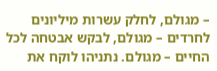– מגולם, לחלק עשרות מיליונים לחרדים – מגולם, לבקש אבטחה לכל החיים – מגולם. נתניהו לוקח את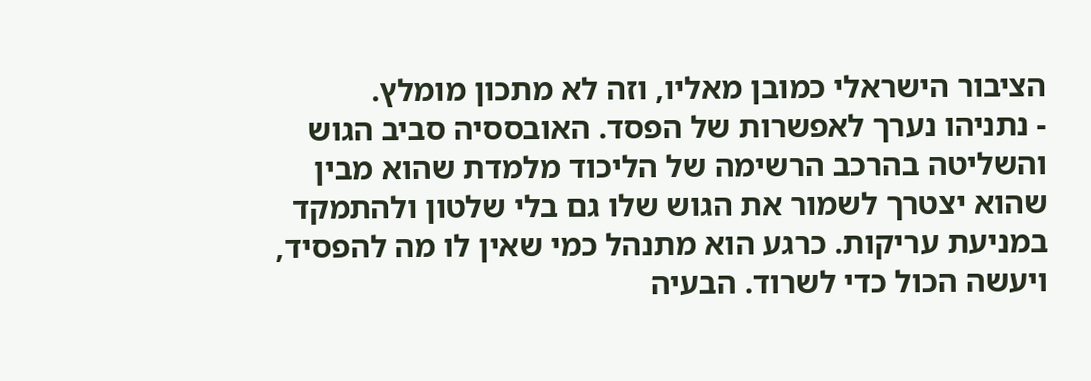הציבור הישראלי כמובן מאליו, וזה לא מתכון מומלץ.
- נתניהו נערך לאפשרות של הפסד. האובססיה סביב הגוש והשליטה בהרכב הרשימה של הליכוד מלמדת שהוא מבין שהוא יצטרך לשמור את הגוש שלו גם בלי שלטון ולהתמקד במניעת עריקות. כרגע הוא מתנהל כמי שאין לו מה להפסיד, ויעשה הכול כדי לשרוד. הבעיה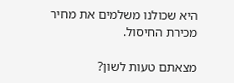היא שכולנו משלמים את מחיר מכירת החיסול.

מצאתם טעות לשון?